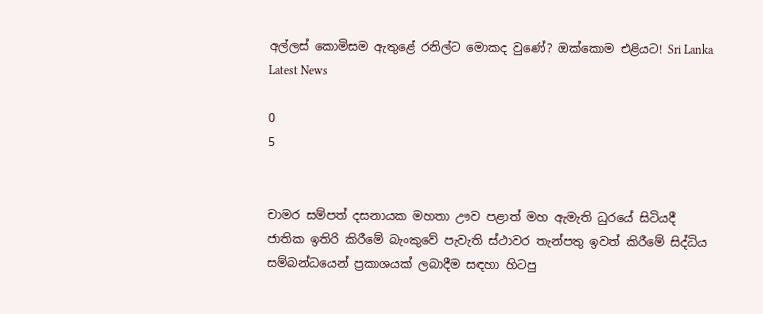අල්ලස් කොමිසම ඇතුළේ රනිල්ට මොකද වුණේ? ඔක්කොම එළියට! Sri Lanka Latest News

0
5


චාමර සම්පත් දසනායක මහතා ඌව පළාත් මහ ඇමැති ධුරයේ සිටියදී ජාතික ඉතිරි කිරීමේ බැංකුවේ පැවැති ස්ථාවර තැන්පතු ඉවත් කිරීමේ සිද්ධිය සම්බන්ධයෙන් ප්‍රකාශයක් ලබාදීම සඳහා හිටපු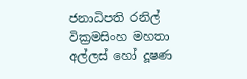ජනාධිපති රනිල් වික්‍රමසිංහ මහතා අල්ලස් හෝ දූෂණ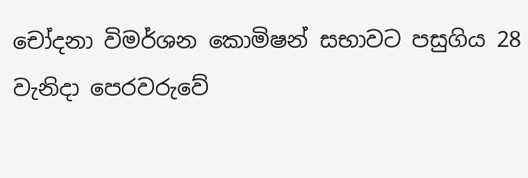චෝදනා විමර්ශන කොමිෂන් සභාවට පසුගිය 28 වැනිදා පෙරවරුවේ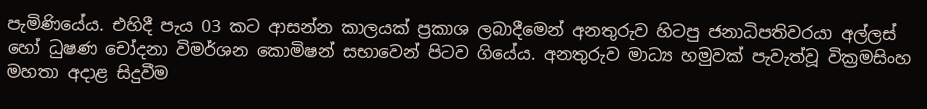පැමිණියේය. එහිදී පැය 03 කට ආසන්න කාලයක් ප්‍රකාශ ලබාදීමෙන් අනතුරුව හිටපු ජනාධිපතිවරයා අල්ලස් හෝ ධුෂණ චෝදනා විමර්ශන කොමිෂන් සභාවෙන් පිටව ගියේය. අනතුරුව මාධ්‍ය හමුවක් පැවැත්වූ වික්‍රමසිංහ මහතා අදාළ සිදුවීම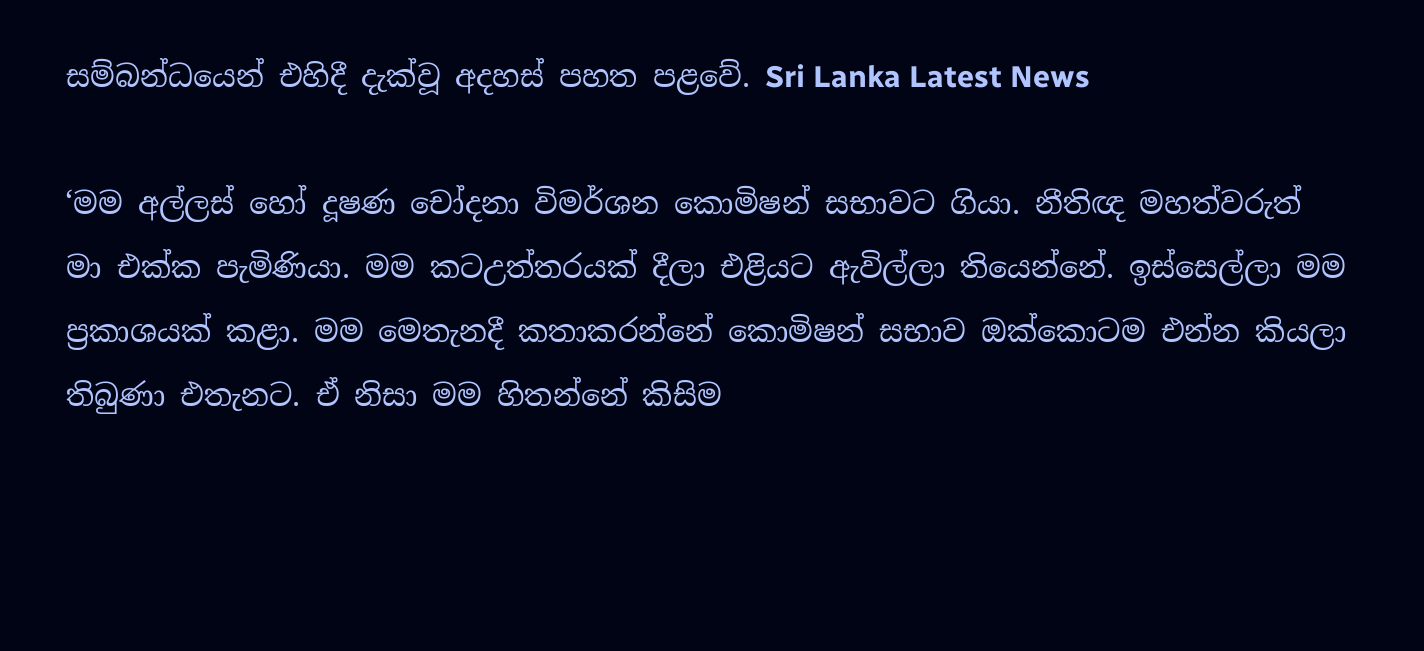සම්බන්ධයෙන් එහිදී දැක්වූ අදහස් පහත පළවේ. Sri Lanka Latest News

‘මම අල්ලස් හෝ දූෂණ චෝදනා විමර්ශන කොමිෂන් සභාවට ගියා. නීතිඥ මහත්වරුත් මා එක්ක පැමිණියා. මම කටඋත්තරයක් දීලා එළියට ඇවිල්ලා තියෙන්නේ. ඉස්සෙල්ලා මම ප්‍රකාශයක් කළා. මම මෙතැනදී කතාකරන්නේ කොමිෂන් සභාව ඔක්කොටම එන්න කියලා තිබුණා එතැනට. ඒ නිසා මම හිතන්නේ කිසිම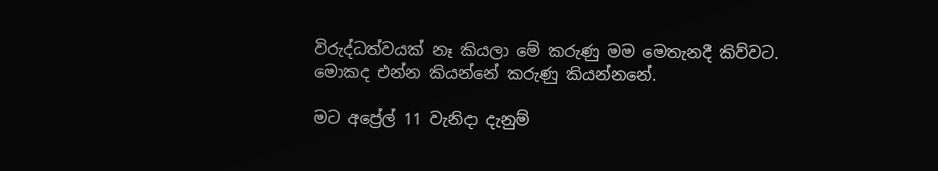විරුද්ධත්වයක් නෑ කියලා මේ කරුණු මම මෙතැනදී කිව්වට. මොකද එන්න කියන්නේ කරුණු කියන්නනේ.

මට අප්‍රේල් 11 වැනිදා දැනුම්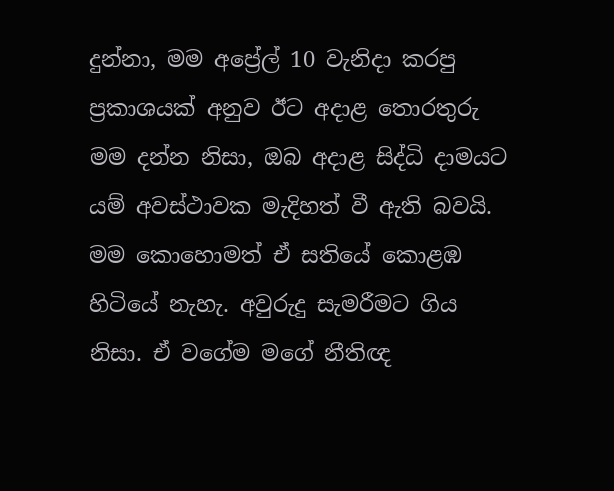දුන්නා, මම අප්‍රේල් 10 වැනිදා කරපු ප්‍රකාශයක් අනුව ඊට අදාළ තොරතුරු මම දන්න නිසා, ඔබ අදාළ සිද්ධි දාමයට යම් අවස්ථාවක මැදිහත් වී ඇති බවයි. මම කොහොමත් ඒ සතියේ කොළඹ හිටියේ නැහැ. අවුරුදු සැමරීමට ගිය නිසා. ඒ වගේම මගේ නීතිඥ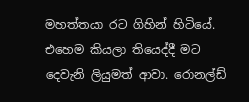මහත්තයා රට ගිහින් හිටියේ. එහෙම කියලා තියෙද්දී මට දෙවැනි ලියුමත් ආවා. රොනල්ඩ්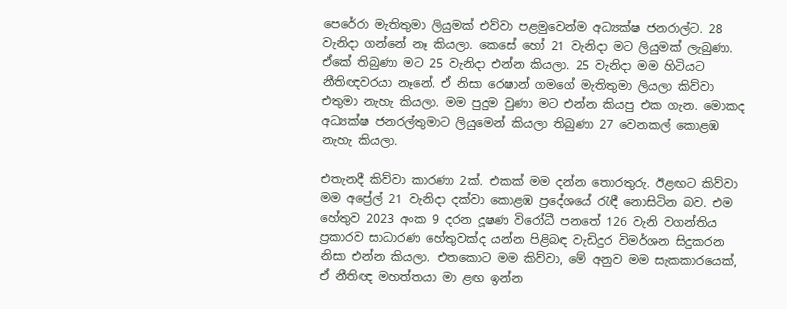පෙරේරා මැතිතුමා ලියුමක් එව්වා පළමුවෙන්ම අධ්‍යක්ෂ ජනරාල්ට. 28 වැනිදා ගන්නේ නෑ කියලා. කෙසේ හෝ 21 වැනිදා මට ලියුමක් ලැබුණා. ඒකේ තිබුණා මට 25 වැනිදා එන්න කියලා. 25 වැනිදා මම හිටියට නීතිඥවරයා නෑනේ. ඒ නිසා රෙෂාන් ගමගේ මැතිතුමා ලියලා කිව්වා එතුමා නැහැ කියලා. මම පුදුම වුණා මට එන්න කියපු එක ගැන. මොකද අධ්‍යක්ෂ ජනරල්තුමාට ලියුමෙන් කියලා තිබුණා 27 වෙනකල් කොළඹ නැහැ කියලා.

එතැනදී කිව්වා කාරණා 2ක්. එකක් මම දන්න තොරතුරු. ඊළඟට කිව්වා මම අප්‍රේල් 21 වැනිදා දක්වා කොළඹ ප්‍රදේශයේ රැඳී නොසිටින බව. එම හේතුව 2023 අංක 9 දරන දූෂණ විරෝධී පනතේ 126 වැනි වගන්තිය ප්‍රකාරව සාධාරණ හේතුවක්ද යන්න පිළිබඳ වැඩිදුර විමර්ශන සිදුකරන නිසා එන්න කියලා. එතකොට මම කිව්වා, මේ අනුව මම සැකකාරයෙක්, ඒ නීතිඥ මහත්තයා මා ළඟ ඉන්න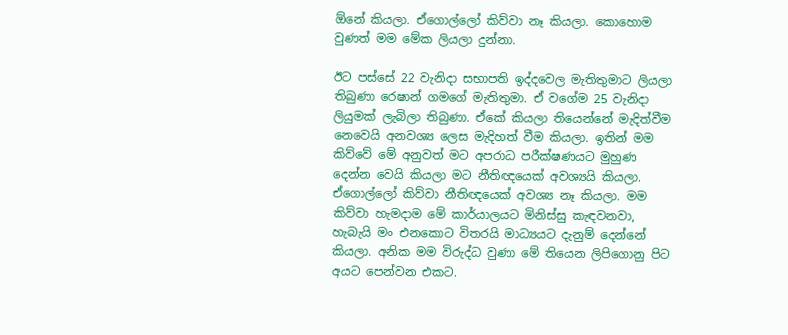ඕනේ කියලා. ඒගොල්ලෝ කිව්වා නෑ කියලා. කොහොම වුණත් මම මේක ලියලා දුන්නා.

ඊට පස්සේ 22 වැනිදා සභාපති ඉද්දවෙල මැතිතුමාට ලියලා තිබුණා රෙෂාන් ගමගේ මැතිතුමා. ඒ වගේම 25 වැනිදා ලියුමක් ලැබිලා තිබුණා. ඒකේ කියලා තියෙන්නේ මැදිත්වීම නෙවෙයි අනවශ්‍ය ලෙස මැදිහත් වීම කියලා. ඉතින් මම කිව්වේ මේ අනුවත් මට අපරාධ පරීක්ෂණයට මුහුණ දෙන්න වෙයි කියලා මට නීතිඥයෙක් අවශ්‍යයි කියලා. ඒගොල්ලෝ කිව්වා නීතිඥයෙක් අවශ්‍ය නෑ කියලා. මම කිව්වා හැමදාම මේ කාර්යාලයට මිනිස්සු කැඳවනවා, හැබැයි මං එනකොට විතරයි මාධ්‍යයට දැනුම් දෙන්නේ කියලා. අනික මම විරුද්ධ වුණා මේ තියෙන ලිපිගොනු පිට අයට පෙන්වන එකට.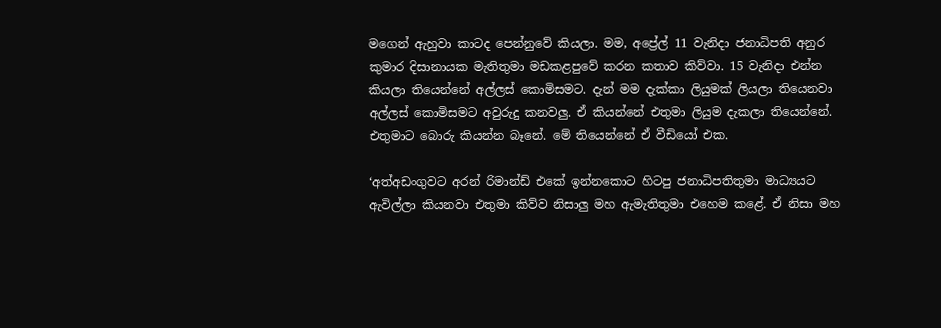මගෙන් ඇහුවා කාටද පෙන්නුවේ කියලා. මම, අප්‍රේල් 11 වැනිදා ජනාධිපති අනුර කුමාර දිසානායක මැතිතුමා මඩකළපුවේ කරන කතාව කිව්වා. 15 වැනිදා එන්න කියලා තියෙන්නේ අල්ලස් කොමිසමට. දැන් මම දැක්කා ලියුමක් ලියලා තියෙනවා අල්ලස් කොමිසමට අවුරුදු කනවලු. ඒ කියන්නේ එතුමා ලියුම දැකලා තියෙන්නේ. එතුමාට බොරු කියන්න බෑනේ. මේ තියෙන්නේ ඒ වීඩියෝ එක.

‘අත්අඩංගුවට අරන් රිමාන්ඩ් එකේ ඉන්නකොට හිටපු ජනාධිපතිතුමා මාධ්‍යයට ඇවිල්ලා කියනවා එතුමා කිව්ව නිසාලු මහ ඇමැතිතුමා එහෙම කළේ. ඒ නිසා මහ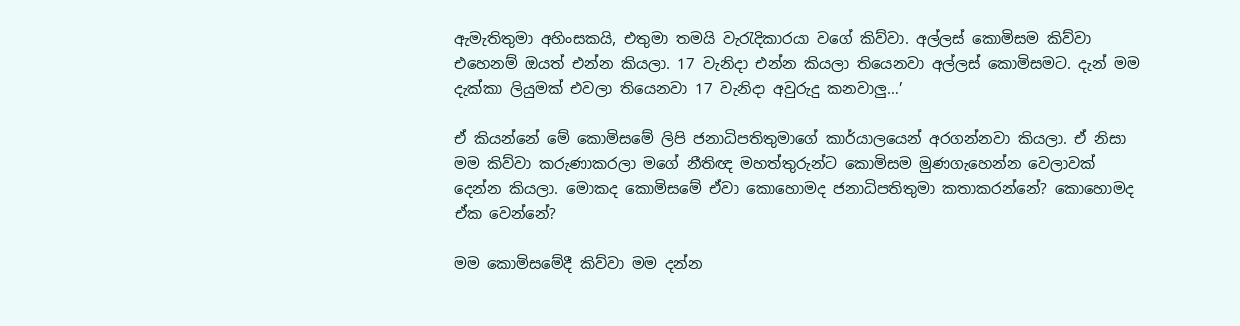ඇමැතිතුමා අහිංසකයි, එතුමා තමයි වැරැදිකාරයා වගේ කිව්වා. අල්ලස් කොමිසම කිව්වා එහෙනම් ඔයත් එන්න කියලා. 17 වැනිදා එන්න කියලා තියෙනවා අල්ලස් කොමිසමට. දැන් මම දැක්කා ලියුමක් එවලා තියෙනවා 17 වැනිදා අවුරුදු කනවාලු…’

ඒ කියන්නේ මේ කොමිසමේ ලිපි ජනාධිපතිතුමාගේ කාර්යාලයෙන් අරගන්නවා කියලා. ඒ නිසා මම කිව්වා කරුණාකරලා මගේ නීතිඥ මහත්තුරුන්ට කොමිසම මුණගැහෙන්න වෙලාවක් දෙන්න කියලා. මොකද කොමිසමේ ඒවා කොහොමද ජනාධිපතිතුමා කතාකරන්නේ? කොහොමද ඒක වෙන්නේ?

මම කොමිසමේදී කිව්වා මම දන්න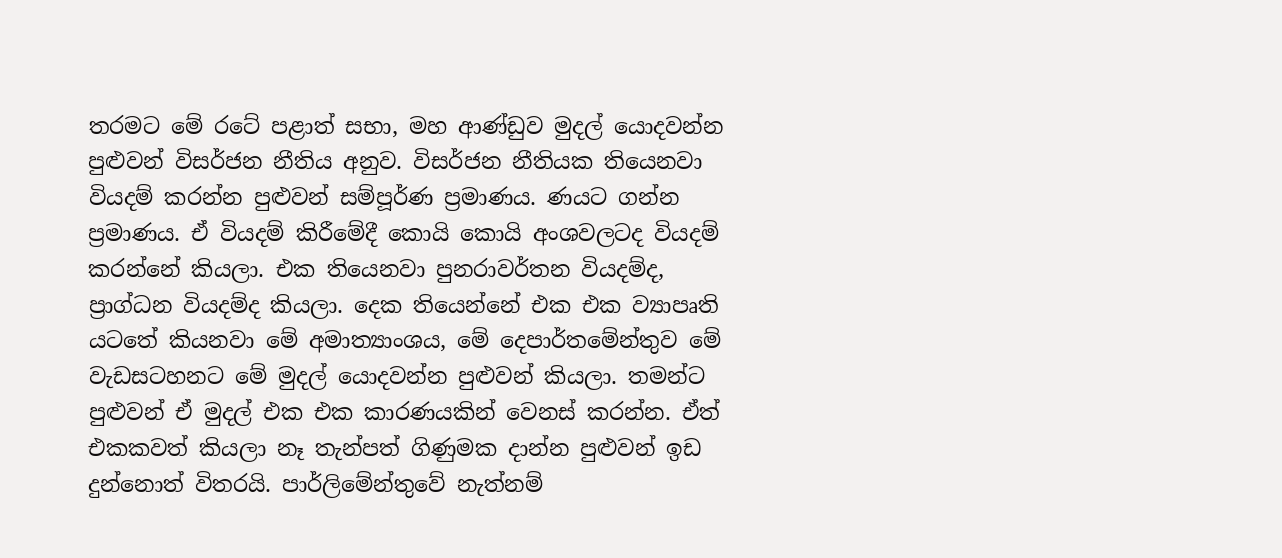තරමට මේ රටේ පළාත් සභා, මහ ආණ්ඩුව මුදල් යොදවන්න පුළුවන් විසර්ජන නීතිය අනුව. විසර්ජන නීතියක තියෙනවා වියදම් කරන්න පුළුවන් සම්පූර්ණ ප්‍රමාණය. ණයට ගන්න ප්‍රමාණය. ඒ වියදම් කිරීමේදී කොයි කොයි අංශවලටද වියදම් කරන්නේ කියලා. එක තියෙනවා පුනරාවර්තන වියදම්ද, ප්‍රාග්ධන වියදම්ද කියලා. දෙක තියෙන්නේ එක එක ව්‍යාපෘති යටතේ කියනවා මේ අමාත්‍යාංශය, මේ දෙපාර්තමේන්තුව මේ වැඩසටහනට මේ මුදල් යොදවන්න පුළුවන් කියලා. තමන්ට පුළුවන් ඒ මුදල් එක එක කාරණයකින් වෙනස් කරන්න. ඒත් එකකවත් කියලා නෑ තැන්පත් ගිණුමක දාන්න පුළුවන් ඉඩ දුන්නොත් විතරයි. පාර්ලිමේන්තුවේ නැත්නම්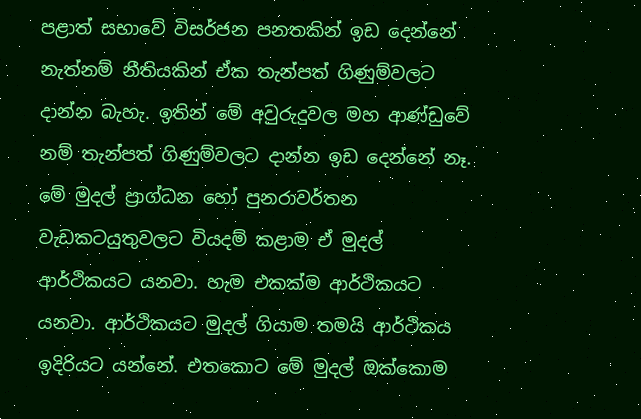පළාත් සභාවේ විසර්ජන පනතකින් ඉඩ දෙන්නේ නැත්නම් නීතියකින් ඒක තැන්පත් ගිණුම්වලට දාන්න බැහැ. ඉතින් මේ අවුරුදුවල මහ ආණ්ඩුවේ නම් තැන්පත් ගිණුම්වලට දාන්න ඉඩ දෙන්නේ නෑ. මේ මුදල් ප්‍රාග්ධන හෝ පුනරාවර්තන වැඩකටයුතුවලට වියදම් කළාම ඒ මුදල් ආර්ථිකයට යනවා. හැම එකක්ම ආර්ථිකයට යනවා. ආර්ථිකයට මුදල් ගියාම තමයි ආර්ථිකය ඉදිරියට යන්නේ. එතකොට මේ මුදල් ඔක්කොම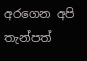අරගෙන අපි තැන්පත්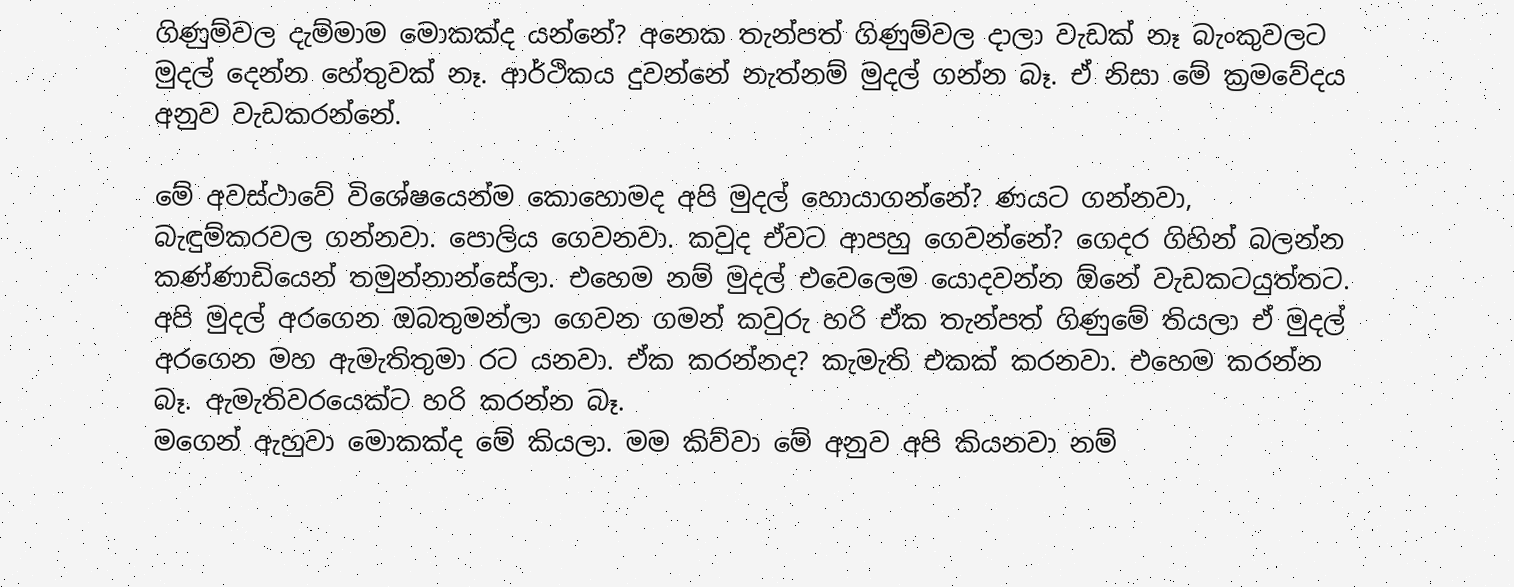ගිණුම්වල දැම්මාම මොකක්ද යන්නේ? අනෙක තැන්පත් ගිණුම්වල දාලා වැඩක් නෑ බැංකුවලට මුදල් දෙන්න හේතුවක් නෑ. ආර්ථිකය දුවන්නේ නැත්නම් මුදල් ගන්න බෑ. ඒ නිසා මේ ක්‍රමවේදය අනුව වැඩකරන්නේ.

මේ අවස්ථාවේ විශේෂයෙන්ම කොහොමද අපි මුදල් හොයාගන්නේ? ණයට ගන්නවා, බැඳුම්කරවල ගන්නවා. පොලිය ගෙවනවා. කවුද ඒවට ආපහු ගෙවන්නේ? ගෙදර ගිහින් බලන්න කණ්ණාඩියෙන් තමුන්නාන්සේලා. එහෙම නම් මුදල් එවෙලෙම යොදවන්න ඕනේ වැඩකටයුත්තට. අපි මුදල් අරගෙන ඔබතුමන්ලා ගෙවන ගමන් කවුරු හරි ඒක තැන්පත් ගිණුමේ තියලා ඒ මුදල් අරගෙන මහ ඇමැතිතුමා රට යනවා. ඒක කරන්නද? කැමැති එකක් කරනවා. එහෙම කරන්න බෑ. ඇමැතිවරයෙක්ට හරි කරන්න බෑ.
මගෙන් ඇහුවා මොකක්ද මේ කියලා. මම කිව්වා මේ අනුව අපි කියනවා නම්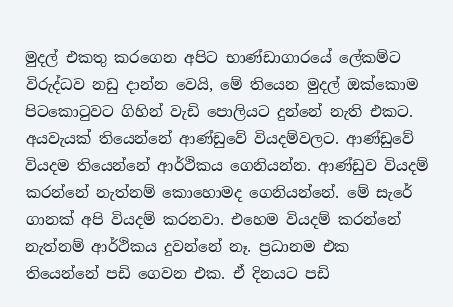මුදල් එකතු කරගෙන අපිට භාණ්ඩාගාරයේ ලේකම්ට විරුද්ධව නඩු දාන්න වෙයි, මේ තියෙන මුදල් ඔක්කොම පිටකොටුවට ගිහින් වැඩි පොලියට දුන්නේ නැති එකට. අයවැයක් තියෙන්නේ ආණ්ඩුවේ වියදම්වලට. ආණ්ඩුවේ වියදම තියෙන්නේ ආර්ථිකය ගෙනියන්න. ආණ්ඩුව වියදම් කරන්නේ නැත්නම් කොහොමද ගෙනියන්නේ. මේ සැරේ ගානක් අපි වියදම් කරනවා. එහෙම වියදම් කරන්නේ නැත්නම් ආර්ථිකය දුවන්නේ නෑ. ප්‍රධානම එක තියෙන්නේ පඩි ගෙවන එක. ඒ දිනයට පඩි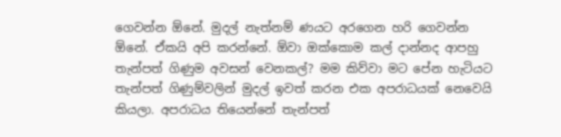ගෙවන්න ඕනේ. මුදල් නැත්නම් ණයට අරගෙන හරි ගෙවන්න ඕනේ. ඒකයි අපි කරන්නේ. ඕවා ඔක්කොම කල් දාන්නද ආපහු තැන්පත් ගිණුම අවසන් වෙනකල්? මම කිව්වා මට පේන හැටියට තැන්පත් ගිණුම්වලින් මුදල් ඉවත් කරන එක අපරාධයක් නෙවෙයි කියලා. අපරාධය තියෙන්නේ තැන්පත්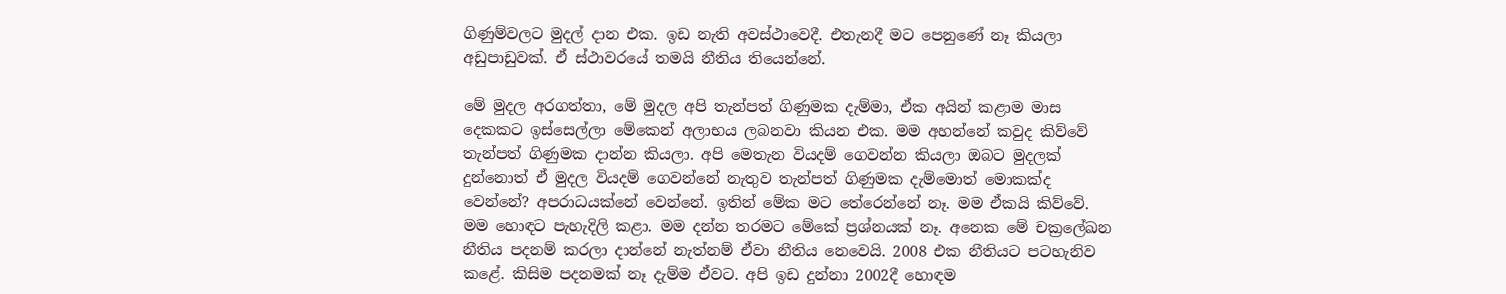ගිණුම්වලට මුදල් දාන එක. ඉඩ නැති අවස්ථාවෙදී. එතැනදී මට පෙනුණේ නෑ කියලා අඩුපාඩුවක්. ඒ ස්ථාවරයේ තමයි නීතිය තියෙන්නේ.

මේ මුදල අරගත්තා, මේ මුදල අපි තැන්පත් ගිණුමක දැම්මා, ඒක අයින් කළාම මාස දෙකකට ඉස්සෙල්ලා මේකෙන් අලාභය ලබනවා කියන එක. මම අහන්නේ කවුද කිව්වේ තැන්පත් ගිණුමක දාන්න කියලා. අපි මෙතැන වියදම් ගෙවන්න කියලා ඔබට මුදලක් දුන්නොත් ඒ මුදල වියදම් ගෙවන්නේ නැතුව තැන්පත් ගිණුමක දැම්මොත් මොකක්ද වෙන්නේ? අපරාධයක්නේ වෙන්නේ. ඉතින් මේක මට තේරෙන්නේ නෑ. මම ඒකයි කිව්වේ. මම හොඳට පැහැදිලි කළා. මම දන්න තරමට මේකේ ප්‍රශ්නයක් නෑ. අනෙක මේ චක්‍රලේඛන නීතිය පදනම් කරලා දාන්නේ නැත්නම් ඒවා නීතිය නෙවෙයි. 2008 එක නීතියට පටහැනිව කළේ. කිසිම පදනමක් නෑ දැම්ම ඒවට. අපි ඉඩ දුන්නා 2002දී හොඳම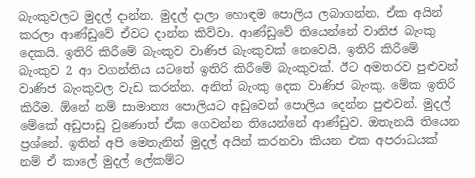බැංකුවලට මුදල් දාන්න. මුදල් දාලා හොඳම පොලිය ලබාගන්න. ඒක අයින් කරලා ආණ්ඩුවේ ඒවට දාන්න කිව්වා. ආණ්ඩුවේ තියෙන්නේ වානිජ බැංකු දෙකයි. ඉතිරි කිරීමේ බැංකුව වාණිජ බැංකුවක් නෙවෙයි. ඉතිරි කිරීමේ බැංකුව 2 ආ වගන්තිය යටතේ ඉතිරි කිරීමේ බැංකුවක්. ඊට අමතරව පුළුවන් වාණිජ බැංකුවල වැඩ කරන්න. අනිත් බැංකු දෙක වාණිජ බැංකු. මේක ඉතිරි කිරීම. ඕනේ නම් සාමාන්‍ය පොලියට අඩුවෙන් පොලිය දෙන්න පුළුවන්. මුදල් මේකේ අඩුපාඩු වුණොත් ඒක ගෙවන්න තියෙන්නේ ආණ්ඩුව. ඔතැනයි තියෙන ප්‍රශ්නේ. ඉතින් අපි මෙතැනින් මුදල් අයින් කරනවා කියන එක අපරාධයක් නම් ඒ කාලේ මුදල් ලේකම්ට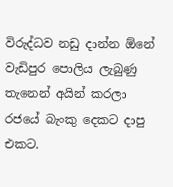විරුද්ධව නඩු දාන්න ඕනේ වැඩිපුර පොලිය ලැබුණු තැනෙන් අයින් කරලා රජයේ බැංකු දෙකට දාපු එකට.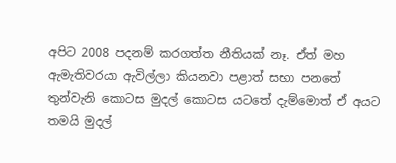අපිට 2008 පදනම් කරගත්ත නීතියක් නෑ. ඒත් මහ ඇමැතිවරයා ඇවිල්ලා කියනවා පළාත් සභා පනතේ තුන්වැනි කොටස මුදල් කොටස යටතේ දැම්මොත් ඒ අයට තමයි මුදල්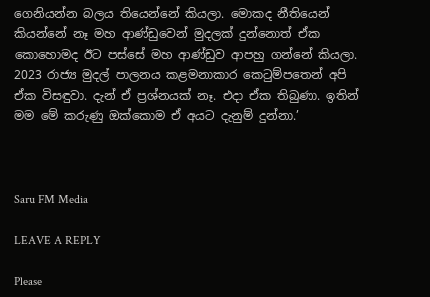ගෙනියන්න බලය තියෙන්නේ කියලා. මොකද නීතියෙන් කියන්නේ නෑ මහ ආණ්ඩුවෙන් මුදලක් දුන්නොත් ඒක කොහොමද ඊට පස්සේ මහ ආණ්ඩුව ආපහු ගන්නේ කියලා. 2023 රාජ්‍ය මුදල් පාලනය කළමනාකාර කෙටුම්පතෙන් අපි ඒක විසඳුවා. දැන් ඒ ප්‍රශ්නයක් නෑ. එදා ඒක තිබුණා. ඉතින් මම මේ කරුණු ඔක්කොම ඒ අයට දැනුම් දුන්නා.’



Saru FM Media

LEAVE A REPLY

Please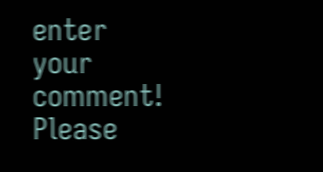enter your comment!
Please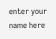enter your name here